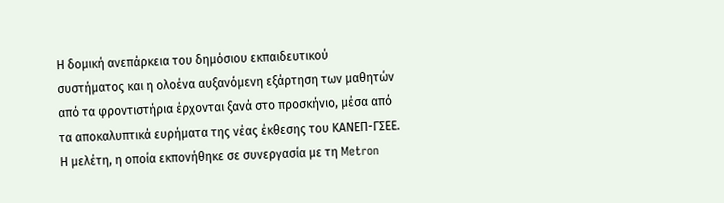Η δομική ανεπάρκεια του δημόσιου εκπαιδευτικού συστήματος και η ολοένα αυξανόμενη εξάρτηση των μαθητών από τα φροντιστήρια έρχονται ξανά στο προσκήνιο, μέσα από τα αποκαλυπτικά ευρήματα της νέας έκθεσης του ΚΑΝΕΠ-ΓΣΕΕ. Η μελέτη, η οποία εκπονήθηκε σε συνεργασία με τη Metron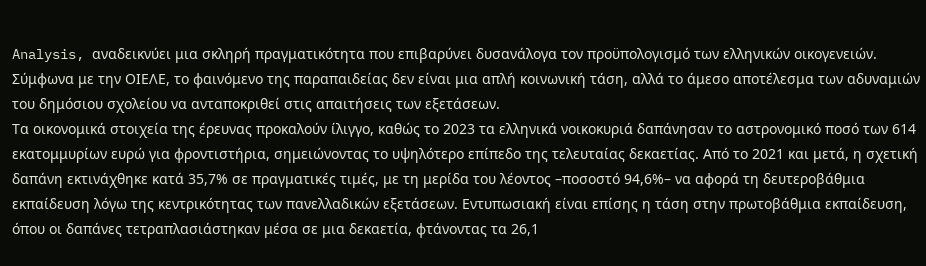Analysis, αναδεικνύει μια σκληρή πραγματικότητα που επιβαρύνει δυσανάλογα τον προϋπολογισμό των ελληνικών οικογενειών. Σύμφωνα με την ΟΙΕΛΕ, το φαινόμενο της παραπαιδείας δεν είναι μια απλή κοινωνική τάση, αλλά το άμεσο αποτέλεσμα των αδυναμιών του δημόσιου σχολείου να ανταποκριθεί στις απαιτήσεις των εξετάσεων.
Τα οικονομικά στοιχεία της έρευνας προκαλούν ίλιγγο, καθώς το 2023 τα ελληνικά νοικοκυριά δαπάνησαν το αστρονομικό ποσό των 614 εκατομμυρίων ευρώ για φροντιστήρια, σημειώνοντας το υψηλότερο επίπεδο της τελευταίας δεκαετίας. Από το 2021 και μετά, η σχετική δαπάνη εκτινάχθηκε κατά 35,7% σε πραγματικές τιμές, με τη μερίδα του λέοντος –ποσοστό 94,6%– να αφορά τη δευτεροβάθμια εκπαίδευση λόγω της κεντρικότητας των πανελλαδικών εξετάσεων. Εντυπωσιακή είναι επίσης η τάση στην πρωτοβάθμια εκπαίδευση, όπου οι δαπάνες τετραπλασιάστηκαν μέσα σε μια δεκαετία, φτάνοντας τα 26,1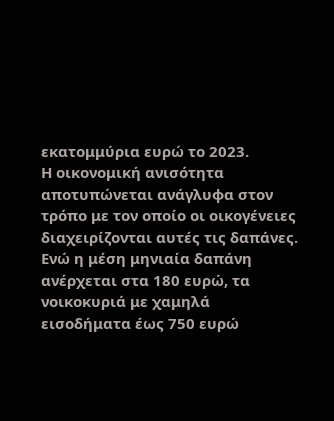εκατομμύρια ευρώ το 2023.
Η οικονομική ανισότητα αποτυπώνεται ανάγλυφα στον τρόπο με τον οποίο οι οικογένειες διαχειρίζονται αυτές τις δαπάνες. Ενώ η μέση μηνιαία δαπάνη ανέρχεται στα 180 ευρώ, τα νοικοκυριά με χαμηλά εισοδήματα έως 750 ευρώ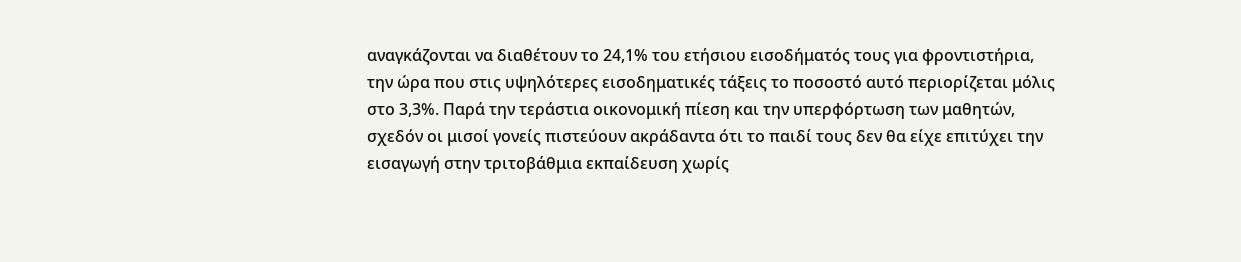αναγκάζονται να διαθέτουν το 24,1% του ετήσιου εισοδήματός τους για φροντιστήρια, την ώρα που στις υψηλότερες εισοδηματικές τάξεις το ποσοστό αυτό περιορίζεται μόλις στο 3,3%. Παρά την τεράστια οικονομική πίεση και την υπερφόρτωση των μαθητών, σχεδόν οι μισοί γονείς πιστεύουν ακράδαντα ότι το παιδί τους δεν θα είχε επιτύχει την εισαγωγή στην τριτοβάθμια εκπαίδευση χωρίς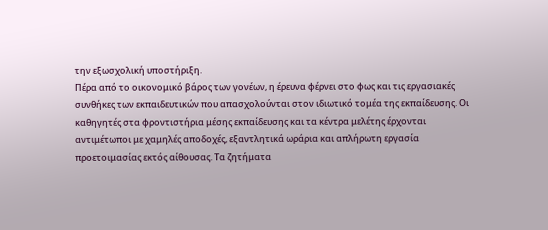την εξωσχολική υποστήριξη.
Πέρα από το οικονομικό βάρος των γονέων, η έρευνα φέρνει στο φως και τις εργασιακές συνθήκες των εκπαιδευτικών που απασχολούνται στον ιδιωτικό τομέα της εκπαίδευσης. Οι καθηγητές στα φροντιστήρια μέσης εκπαίδευσης και τα κέντρα μελέτης έρχονται αντιμέτωποι με χαμηλές αποδοχές, εξαντλητικά ωράρια και απλήρωτη εργασία προετοιμασίας εκτός αίθουσας. Τα ζητήματα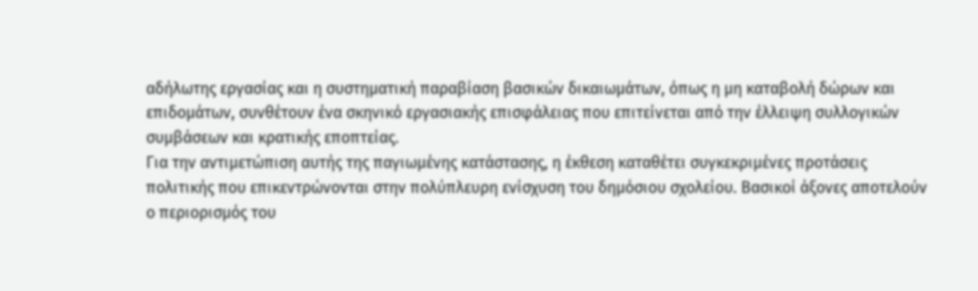αδήλωτης εργασίας και η συστηματική παραβίαση βασικών δικαιωμάτων, όπως η μη καταβολή δώρων και επιδομάτων, συνθέτουν ένα σκηνικό εργασιακής επισφάλειας που επιτείνεται από την έλλειψη συλλογικών συμβάσεων και κρατικής εποπτείας.
Για την αντιμετώπιση αυτής της παγιωμένης κατάστασης, η έκθεση καταθέτει συγκεκριμένες προτάσεις πολιτικής που επικεντρώνονται στην πολύπλευρη ενίσχυση του δημόσιου σχολείου. Βασικοί άξονες αποτελούν ο περιορισμός του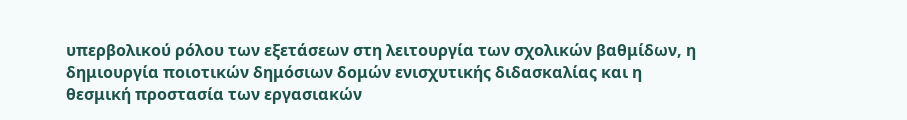υπερβολικού ρόλου των εξετάσεων στη λειτουργία των σχολικών βαθμίδων, η δημιουργία ποιοτικών δημόσιων δομών ενισχυτικής διδασκαλίας και η θεσμική προστασία των εργασιακών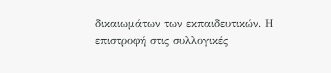δικαιωμάτων των εκπαιδευτικών. Η επιστροφή στις συλλογικές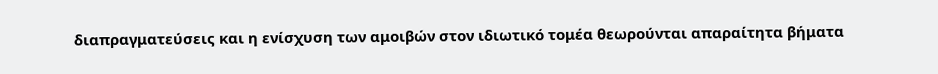διαπραγματεύσεις και η ενίσχυση των αμοιβών στον ιδιωτικό τομέα θεωρούνται απαραίτητα βήματα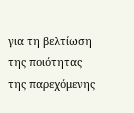για τη βελτίωση της ποιότητας της παρεχόμενης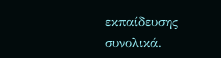εκπαίδευσης συνολικά.